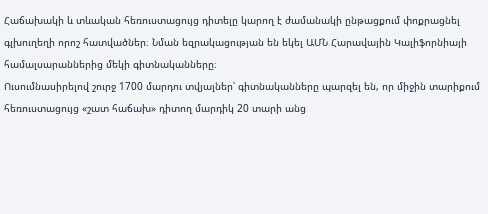Հաճախակի և տևական հեռուստացույց դիտելը կարող է ժամանակի ընթացքում փոքրացնել գլխուղեղի որոշ հատվածներ։ Նման եզրակացության են եկել ԱՄՆ Հարավային Կալիֆորնիայի համալսարաններից մեկի գիտնականները։
Ուսումնասիրելով շուրջ 1700 մարդու տվյալներ՝ գիտնականները պարզել են, որ միջին տարիքում հեռուստացույց «շատ հաճախ» դիտող մարդիկ 20 տարի անց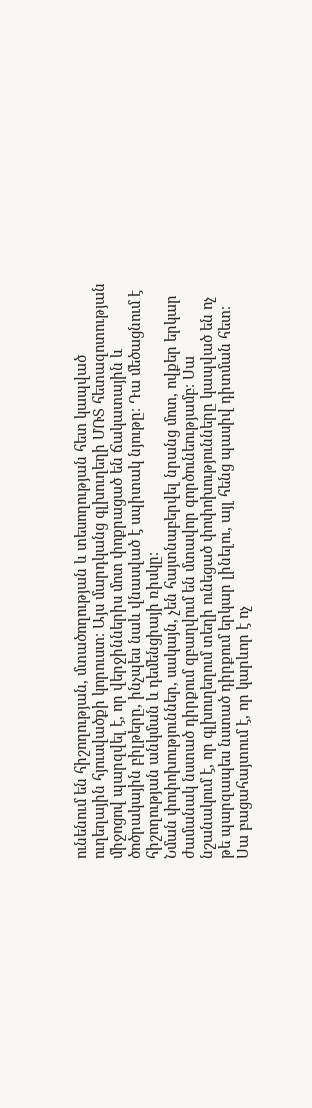ունենում են հիշողության, մտածողության և տեսողության հետ կապված ուղեղային հյուսվածքի կորուստ։ Այս մարդկանց գլխուղեղի ՄՌՏ հետազոտության միջոցով պարզվել է, որ վերջիններիս մոտ փոքրացած են ճակատային և ծոծրակային բիլթերը, ինչպես նաև վնասված է սպիտակ նյութը։ Դա մեծացնում է հիշողության անկման և դեմենցիայի ռիսկը։
Նման փոփոխություններ, սակայն, չեն հայտնաբերվել նրանց մոտ, ովքեր երկար ժամանակ նստած դիրքում զբաղվում են մտավոր գործունեությամբ։ Սա նշանակում է, որ գլխուղեղում տեղի ունեցած փոփոխությունները կապված են ոչ թե պարզապես նստած դիրքում երկար լինելու, այլ հենց պասիվ դիտման հետ։
Սա բացահայտում է, որ կարևոր է ոչ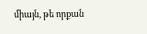միայն, թե որքան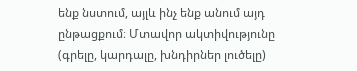ենք նստում, այլև ինչ ենք անում այդ ընթացքում։ Մտավոր ակտիվությունը (գրելը, կարդալը, խնդիրներ լուծելը)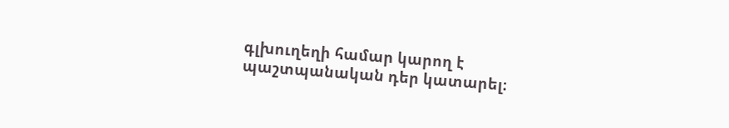գլխուղեղի համար կարող է պաշտպանական դեր կատարել։